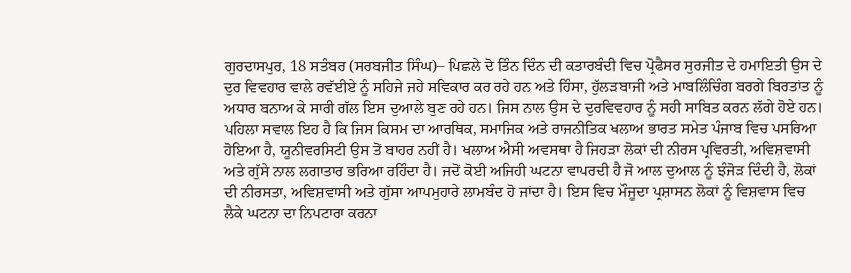ਗੁਰਦਾਸਪੁਰ, 18 ਸਤੰਬਰ (ਸਰਬਜੀਤ ਸਿੰਘ)– ਪਿਛਲੇ ਦੋ ਤਿੰਨ ਦਿੰਨ ਦੀ ਕਤਾਰਬੰਦੀ ਵਿਚ ਪ੍ਰੋਫੈਸਰ ਸੁਰਜੀਤ ਦੇ ਹਮਾਇਤੀ ਉਸ ਦੇ ਦੁਰ ਵਿਵਹਾਰ ਵਾਲੇ ਰਵੱਈਏ ਨੂੰ ਸਹਿਜੇ ਜਹੇ ਸਵਿਕਾਰ ਕਰ ਰਹੇ ਹਨ ਅਤੇ ਹਿੰਸਾ, ਹੁੱਲੜਬਾਜੀ ਅਤੇ ਮਾਬਲਿੰਚਿੰਗ ਬਰਗੇ ਬਿਰਤਾਂਤ ਨੂੰ ਅਧਾਰ ਬਨਾਅ ਕੇ ਸਾਰੀ ਗੱਲ ਇਸ ਦੁਆਲੇ ਬੁਣ ਰਹੇ ਹਨ। ਜਿਸ ਨਾਲ ਉਸ ਦੇ ਦੁਰਵਿਵਹਾਰ ਨੂੰ ਸਹੀ ਸਾਬਿਤ ਕਰਨ ਲੱਗੇ ਹੋਏ ਹਨ। ਪਹਿਲਾ ਸਵਾਲ ਇਹ ਹੈ ਕਿ ਜਿਸ ਕਿਸਮ ਦਾ ਆਰਥਿਕ, ਸਮਾਜਿਕ ਅਤੇ ਰਾਜਨੀਤਿਕ ਖਲਾਅ ਭਾਰਤ ਸਮੇਤ ਪੰਜਾਬ ਵਿਚ ਪਸਰਿਆ ਹੋਇਆ ਹੈ, ਯੂਨੀਵਰਸਿਟੀ ਉਸ ਤੋਂ ਬਾਹਰ ਨਹੀਂ ਹੈ। ਖਲਾਅ ਐਸੀ ਅਵਸਥਾ ਹੈ ਜਿਹੜਾ ਲੋਕਾਂ ਦੀ ਨੀਰਸ ਪ੍ਰਵਿਰਤੀ, ਅਵਿਸ਼ਵਾਸੀ ਅਤੇ ਗੁੱਸੇ ਨਾਲ ਲਗਾਤਾਰ ਭਰਿਆ ਰਹਿੰਦਾ ਹੈ। ਜਦੋਂ ਕੋਈ ਅਜਿਹੀ ਘਟਨਾ ਵਾਪਰਦੀ ਹੈ ਜੋ ਆਲ ਦੁਆਲ ਨੂੰ ਝੰਜੋੜ ਦਿੰਦੀ ਹੈ, ਲੋਕਾਂ ਦੀ ਨੀਰਸਤਾ, ਅਵਿਸ਼ਵਾਸੀ ਅਤੇ ਗੁੱਸਾ ਆਪਮੁਹਾਰੇ ਲਾਮਬੰਦ ਹੋ ਜਾਂਦਾ ਹੈ। ਇਸ ਵਿਚ ਮੌਜੂਦਾ ਪ੍ਰਸ਼ਾਸਨ ਲੋਕਾਂ ਨੂੰ ਵਿਸ਼ਵਾਸ ਵਿਚ ਲੈਕੇ ਘਟਨਾ ਦਾ ਨਿਪਟਾਰਾ ਕਰਨਾ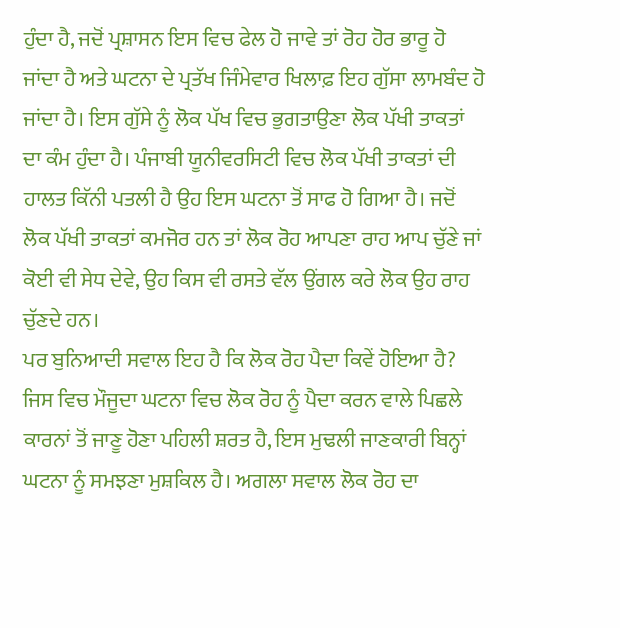ਹੁੰਦਾ ਹੈ, ਜਦੋਂ ਪ੍ਰਸ਼ਾਸਨ ਇਸ ਵਿਚ ਫੇਲ ਹੋ ਜਾਵੇ ਤਾਂ ਰੋਹ ਹੋਰ ਭਾਰੂ ਹੋ ਜਾਂਦਾ ਹੈ ਅਤੇ ਘਟਨਾ ਦੇ ਪ੍ਰਤੱਖ ਜਿੰਮੇਵਾਰ ਖਿਲਾਫ਼ ਇਹ ਗੁੱਸਾ ਲਾਮਬੰਦ ਹੋ ਜਾਂਦਾ ਹੈ। ਇਸ ਗੁੱਸੇ ਨੂੰ ਲੋਕ ਪੱਖ ਵਿਚ ਭੁਗਤਾਉਣਾ ਲੋਕ ਪੱਖੀ ਤਾਕਤਾਂ ਦਾ ਕੰਮ ਹੁੰਦਾ ਹੈ। ਪੰਜਾਬੀ ਯੂਨੀਵਰਸਿਟੀ ਵਿਚ ਲੋਕ ਪੱਖੀ ਤਾਕਤਾਂ ਦੀ ਹਾਲਤ ਕਿੱਨੀ ਪਤਲੀ ਹੈ ਉਹ ਇਸ ਘਟਨਾ ਤੋਂ ਸਾਫ ਹੋ ਗਿਆ ਹੈ। ਜਦੋਂ ਲੋਕ ਪੱਖੀ ਤਾਕਤਾਂ ਕਮਜੋਰ ਹਨ ਤਾਂ ਲੋਕ ਰੋਹ ਆਪਣਾ ਰਾਹ ਆਪ ਚੁੱਣੇ ਜਾਂ ਕੋਈ ਵੀ ਸੇਧ ਦੇਵੇ, ਉਹ ਕਿਸ ਵੀ ਰਸਤੇ ਵੱਲ ਉਂਗਲ ਕਰੇ ਲੋਕ ਉਹ ਰਾਹ ਚੁੱਣਦੇ ਹਨ।
ਪਰ ਬੁਨਿਆਦੀ ਸਵਾਲ ਇਹ ਹੈ ਕਿ ਲੋਕ ਰੋਹ ਪੈਦਾ ਕਿਵੇਂ ਹੋਇਆ ਹੈ? ਜਿਸ ਵਿਚ ਮੌਜੂਦਾ ਘਟਨਾ ਵਿਚ ਲੋਕ ਰੋਹ ਨੂੰ ਪੈਦਾ ਕਰਨ ਵਾਲੇ ਪਿਛਲੇ ਕਾਰਨਾਂ ਤੋਂ ਜਾਣੂ ਹੋਣਾ ਪਹਿਲੀ ਸ਼ਰਤ ਹੈ, ਇਸ ਮੁਢਲੀ ਜਾਣਕਾਰੀ ਬਿਨ੍ਹਾਂ ਘਟਨਾ ਨੂੰ ਸਮਝਣਾ ਮੁਸ਼ਕਿਲ ਹੈ। ਅਗਲਾ ਸਵਾਲ ਲੋਕ ਰੋਹ ਦਾ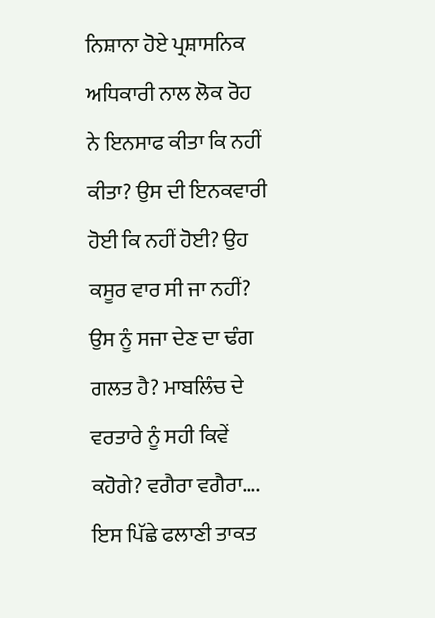ਨਿਸ਼ਾਨਾ ਹੋਏ ਪ੍ਰਸ਼ਾਸਨਿਕ ਅਧਿਕਾਰੀ ਨਾਲ ਲੋਕ ਰੋਹ ਨੇ ਇਨਸਾਫ ਕੀਤਾ ਕਿ ਨਹੀਂ ਕੀਤਾ? ਉਸ ਦੀ ਇਨਕਵਾਰੀ ਹੋਈ ਕਿ ਨਹੀਂ ਹੋਈ? ਉਹ ਕਸੂਰ ਵਾਰ ਸੀ ਜਾ ਨਹੀਂ? ਉਸ ਨੂੰ ਸਜਾ ਦੇਣ ਦਾ ਢੰਗ ਗਲਤ ਹੈ? ਮਾਬਲਿੰਚ ਦੇ ਵਰਤਾਰੇ ਨੂੰ ਸਹੀ ਕਿਵੇਂ ਕਹੋਗੇ? ਵਗੈਰਾ ਵਗੈਰਾ…. ਇਸ ਪਿੱਛੇ ਫਲਾਣੀ ਤਾਕਤ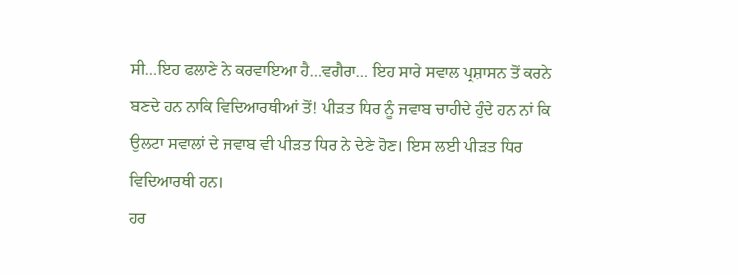ਸੀ…ਇਹ ਫਲਾਣੇ ਨੇ ਕਰਵਾਇਆ ਹੈ…ਵਗੈਰਾ… ਇਹ ਸਾਰੇ ਸਵਾਲ ਪ੍ਰਸ਼ਾਸਨ ਤੋਂ ਕਰਨੇ ਬਣਦੇ ਹਨ ਨਾਕਿ ਵਿਦਿਆਰਥੀਆਂ ਤੋਂ! ਪੀੜਤ ਧਿਰ ਨੂੰ ਜਵਾਬ ਚਾਹੀਦੇ ਹੁੰਦੇ ਹਨ ਨਾਂ ਕਿ ਉਲਟਾ ਸਵਾਲਾਂ ਦੇ ਜਵਾਬ ਵੀ ਪੀੜਤ ਧਿਰ ਨੇ ਦੇਣੇ ਹੋਣ। ਇਸ ਲਈ ਪੀੜਤ ਧਿਰ ਵਿਦਿਆਰਥੀ ਹਨ।
ਹਰ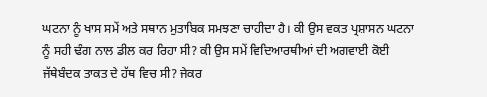ਘਟਨਾ ਨੂੰ ਖਾਸ ਸਮੇਂ ਅਤੇ ਸਥਾਨ ਮੁਤਾਬਿਕ ਸਮਝਣਾ ਚਾਹੀਦਾ ਹੈ। ਕੀ ਉਸ ਵਕਤ ਪ੍ਰਸ਼ਾਸਨ ਘਟਨਾ ਨੂੰ ਸਹੀ ਢੰਗ ਨਾਲ ਡੀਲ ਕਰ ਰਿਹਾ ਸੀ? ਕੀ ਉਸ ਸਮੇਂ ਵਿਦਿਆਰਥੀਆਂ ਦੀ ਅਗਵਾਈ ਕੋਈ ਜੱਥੇਬੰਦਕ ਤਾਕਤ ਦੇ ਹੱਥ ਵਿਚ ਸੀ? ਜੇਕਰ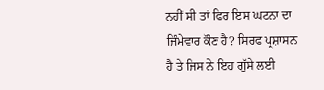ਨਹੀਂ ਸੀ ਤਾਂ ਫਿਰ ਇਸ ਘਟਨਾ ਦਾ ਜਿੰਮੇਵਾਰ ਕੌਣ ਹੈ? ਸਿਰਫ ਪ੍ਰਸ਼ਾਸਨ ਹੈ ਤੇ ਜਿਸ ਨੇ ਇਹ ਗੁੱਸੇ ਲਈ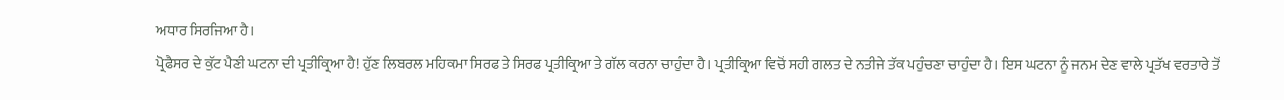ਅਧਾਰ ਸਿਰਜਿਆ ਹੈ।
ਪ੍ਰੋਫੈਸਰ ਦੇ ਕੁੱਟ ਪੈਣੀ ਘਟਨਾ ਦੀ ਪ੍ਰਤੀਕ੍ਰਿਆ ਹੈ! ਹੁੱਣ ਲਿਬਰਲ ਮਹਿਕਮਾ ਸਿਰਫ ਤੇ ਸਿਰਫ ਪ੍ਰਤੀਕ੍ਰਿਆ ਤੇ ਗੱਲ ਕਰਨਾ ਚਾਹੁੰਦਾ ਹੈ। ਪ੍ਰਤੀਕ੍ਰਿਆ ਵਿਚੋਂ ਸਹੀ ਗਲਤ ਦੇ ਨਤੀਜੇ ਤੱਕ ਪਹੁੰਚਣਾ ਚਾਹੁੰਦਾ ਹੈ। ਇਸ ਘਟਨਾ ਨੂੰ ਜਨਮ ਦੇਣ ਵਾਲੇ ਪ੍ਰਤੱਖ ਵਰਤਾਰੇ ਤੋਂ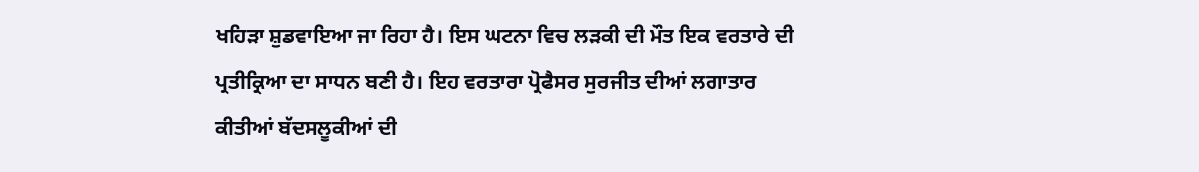ਖਹਿੜਾ ਸ਼ੁਡਵਾਇਆ ਜਾ ਰਿਹਾ ਹੈ। ਇਸ ਘਟਨਾ ਵਿਚ ਲੜਕੀ ਦੀ ਮੌਤ ਇਕ ਵਰਤਾਰੇ ਦੀ ਪ੍ਰਤੀਕ੍ਰਿਆ ਦਾ ਸਾਧਨ ਬਣੀ ਹੈ। ਇਹ ਵਰਤਾਰਾ ਪ੍ਰੋਫੈਸਰ ਸੁਰਜੀਤ ਦੀਆਂ ਲਗਾਤਾਰ ਕੀਤੀਆਂ ਬੱਦਸਲੂਕੀਆਂ ਦੀ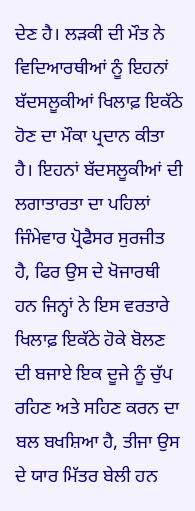ਦੇਣ ਹੈ। ਲੜਕੀ ਦੀ ਮੌਤ ਨੇ ਵਿਦਿਆਰਥੀਆਂ ਨੂੰ ਇਹਨਾਂ ਬੱਦਸਲੂਕੀਆਂ ਖਿਲਾਫ਼ ਇਕੱਠੇ ਹੋਣ ਦਾ ਮੌਕਾ ਪ੍ਰਦਾਨ ਕੀਤਾ ਹੈ। ਇਹਨਾਂ ਬੱਦਸਲੂਕੀਆਂ ਦੀ ਲਗਾਤਾਰਤਾ ਦਾ ਪਹਿਲਾਂ ਜਿੰਮੇਵਾਰ ਪ੍ਰੋਫੈਸਰ ਸੁਰਜੀਤ ਹੈ, ਫਿਰ ਉਸ ਦੇ ਖੋਜਾਰਥੀ ਹਨ ਜਿਨ੍ਹਾਂ ਨੇ ਇਸ ਵਰਤਾਰੇ ਖਿਲਾਫ਼ ਇਕੱਠੇ ਹੋਕੇ ਬੋਲਣ ਦੀ ਬਜਾਏ ਇਕ ਦੂਜੇ ਨੂੰ ਚੁੱਪ ਰਹਿਣ ਅਤੇ ਸਹਿਣ ਕਰਨ ਦਾ ਬਲ ਬਖਸ਼ਿਆ ਹੈ, ਤੀਜਾ ਉਸ ਦੇ ਯਾਰ ਮਿੱਤਰ ਬੇਲੀ ਹਨ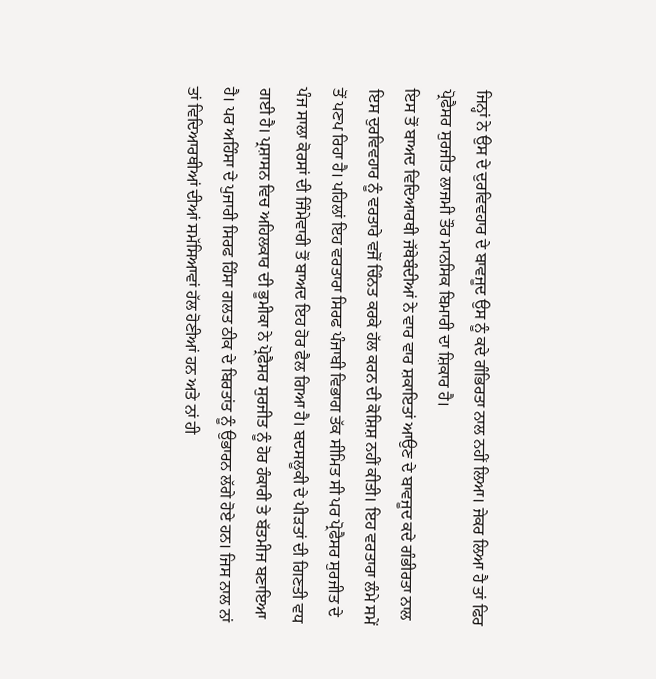ਜਿਨ੍ਹਾਂ ਨੇ ਉਸ ਦੇ ਦੁਰਵਿਵਹਾਰ ਦੇ ਬਾਵਜੂਦ ਉਸ ਨੂੰ ਕਦੇ ਗੰਭਿਰਤਾ ਨਾਲ ਨਹੀਂ ਲਿਆ। ਜੇਕਰ ਲਿਆ ਹੈ ਤਾਂ ਫਿਰ ਪ੍ਰੋਫੈਸਰ ਸੁਰਜੀਤ ਲਾਜਮੀ ਤੌਰ ਮਾਨਸਿਕ ਬਿਮਾਰੀ ਦਾ ਸ਼ਿਕਾਰ ਹੈ।
ਇਸ ਤੋਂ ਬਾਅਦ ਵਿਦਿਆਰਥੀ ਜੱਥੇਬੰਦੀਆਂ ਨੇ ਵਾਰ ਵਾਰ ਸ਼ਕਾਇਤਾਂ ਆਉਣ ਦੇ ਬਾਵਜੂਦ ਕਦੇ ਗੰਭੀਰਤਾ ਨਾਲ ਇਸ ਦੁਰਵਿਵਹਾਰ ਨੂੰ ਵਰਤਾਰੇ ਵਜੋਂ ਚਿੰਨਤ ਕਰਕੇ ਹੱਲ ਕਰਨ ਦੀ ਕੋਸ਼ਿਸ਼ ਨਹੀਂ ਕੀਤੀ। ਇਹ ਵਰਤਾਰਾ ਲੰਮੇ ਸਮੇਂ ਤੋਂ ਪਣਪ ਰਿਹਾ ਹੈ। ਪਹਿਲਾਂ ਇਹ ਵਰਤਾਰਾ ਸਿਰਫ ਪੰਜਾਬੀ ਵਿਭਾਗ ਤੱਕ ਸੀਮਿਤ ਸੀ ਪਰ ਪ੍ਰੋਫੈਸਰ ਸੁਰਜੀਤ ਦੇ ਪੰਜ ਸਾਲਾ ਕੋਰਸਾਂ ਦੀ ਜਿੰਮੇਵਾਰੀ ਤੋਂ ਬਾਅਦ ਇਹ ਹੋਰ ਫੈਲ ਗਿਆ ਹੈ। ਬਦਸਲੂਕੀ ਦੇ ਪੀੜਤਾਂ ਦੀ ਗਿਣਤੀ ਵਧ ਗਈ ਹੈ। ਪ੍ਰਸ਼ਾਸਨ ਵਿਚ ਅਹਿਲਕਾਰ ਦੀ ਭੂਮੀਕਾ ਨੇ ਪ੍ਰੋਫੈਸਰ ਸੁਰਜੀਤ ਨੂੰ ਹੋਰ ਹੰਕਾਰੀ ਤੇ ਬੱਤਮੀਜ ਬਣਾਇਆ ਹੈ। ਪਰ ਅਹਿੰਸਾ ਦੇ ਪੁਜਾਰੀ ਸਿਰਫ ਹਿੰਸਾ ਗਲਤ ਠੀਕ ਦੇ ਬਿਰਤਾਂਤ ਨੂੰ ਉਭਾਰਨ ਲੱਗੇ ਹੋਏ ਹਨ। ਜਿਸ ਨਾਲ ਨਾਂ ਤਾਂ ਵਿਦਿਆਰਥੀਆਂ ਦੀਆਂ ਸਮੱਸਿਆਵਾਂ ਹੱਲ ਹੋਣੀਆਂ ਹਨ ਅਤੇ ਨਾਂ ਹੀ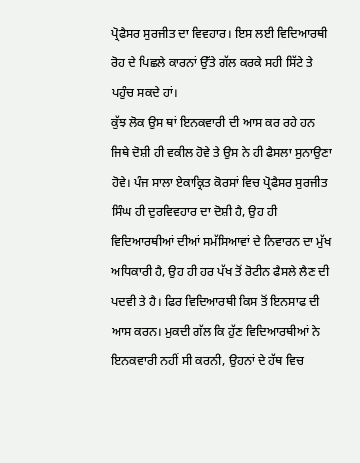ਪ੍ਰੋਫੈਸਰ ਸੁਰਜੀਤ ਦਾ ਵਿਵਹਾਰ। ਇਸ ਲਈ ਵਿਦਿਆਰਥੀ ਰੋਹ ਦੇ ਪਿਛਲੇ ਕਾਰਨਾਂ ਉੱਤੇ ਗੱਲ ਕਰਕੇ ਸਹੀ ਸਿੱਟੇ ਤੇ ਪਹੁੰਚ ਸਕਦੇ ਹਾਂ।
ਕੁੱਝ ਲੋਕ ਉਸ ਥਾਂ ਇਨਕਵਾਰੀ ਦੀ ਆਸ ਕਰ ਰਹੇ ਹਨ ਜਿਥੇ ਦੋਸ਼ੀ ਹੀ ਵਕੀਲ ਹੋਵੇ ਤੇ ਉਸ ਨੇ ਹੀ ਫੈਸਲਾ ਸੁਨਾਉਣਾ ਹੋਵੇ। ਪੰਜ ਸਾਲਾ ਏਕਾਕ੍ਰਿਤ ਕੋਰਸਾਂ ਵਿਚ ਪ੍ਰੋਫੈਸਰ ਸੁਰਜੀਤ ਸਿੰਘ ਹੀ ਦੁਰਵਿਵਹਾਰ ਦਾ ਦੋਸ਼ੀ ਹੈ, ਉਹ ਹੀ ਵਿਦਿਆਰਥੀਆਂ ਦੀਆਂ ਸਮੱਸਿਆਵਾਂ ਦੇ ਨਿਵਾਰਨ ਦਾ ਮੁੱਖ ਅਧਿਕਾਰੀ ਹੈ, ਉਹ ਹੀ ਹਰ ਪੱਖ ਤੋਂ ਰੋਟੀਨ ਫੈਸਲੇ ਲੈਣ ਦੀ ਪਦਵੀ ਤੇ ਹੈ। ਫਿਰ ਵਿਦਿਆਰਥੀ ਕਿਸ ਤੋਂ ਇਨਸਾਫ ਦੀ ਆਸ ਕਰਨ। ਮੁਕਦੀ ਗੱਲ ਕਿ ਹੁੱਣ ਵਿਦਿਆਰਥੀਆਂ ਨੇ ਇਨਕਵਾਰੀ ਨਹੀਂ ਸੀ ਕਰਨੀ, ਉਹਨਾਂ ਦੇ ਹੱਥ ਵਿਚ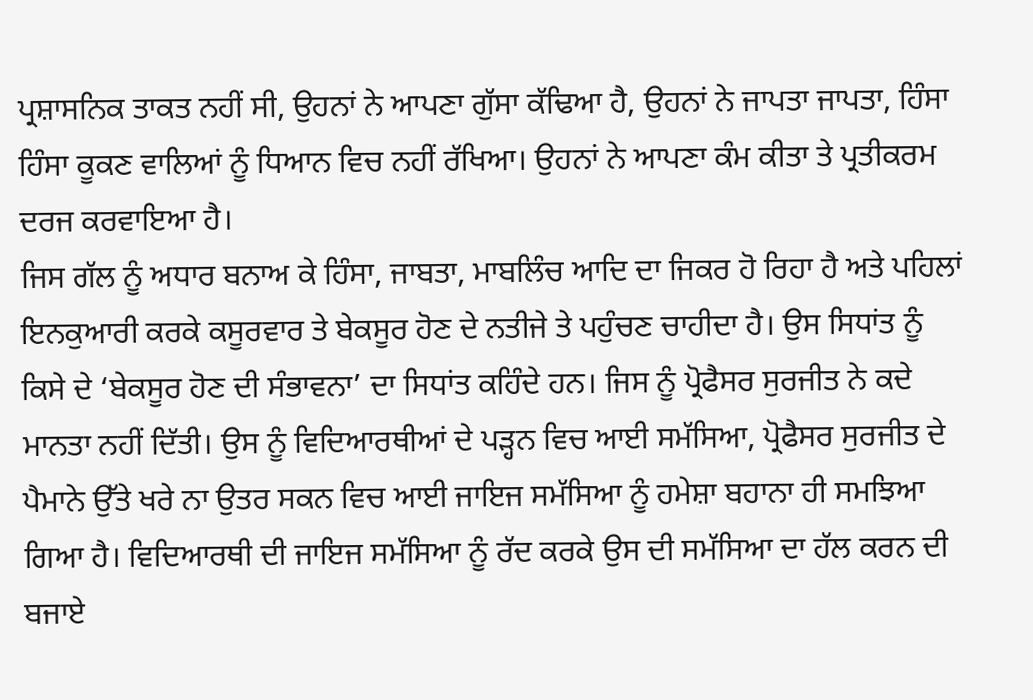ਪ੍ਰਸ਼ਾਸਨਿਕ ਤਾਕਤ ਨਹੀਂ ਸੀ, ਉਹਨਾਂ ਨੇ ਆਪਣਾ ਗੁੱਸਾ ਕੱਢਿਆ ਹੈ, ਉਹਨਾਂ ਨੇ ਜਾਪਤਾ ਜਾਪਤਾ, ਹਿੰਸਾ ਹਿੰਸਾ ਕੂਕਣ ਵਾਲਿਆਂ ਨੂੰ ਧਿਆਨ ਵਿਚ ਨਹੀਂ ਰੱਖਿਆ। ਉਹਨਾਂ ਨੇ ਆਪਣਾ ਕੰਮ ਕੀਤਾ ਤੇ ਪ੍ਰਤੀਕਰਮ ਦਰਜ ਕਰਵਾਇਆ ਹੈ।
ਜਿਸ ਗੱਲ ਨੂੰ ਅਧਾਰ ਬਨਾਅ ਕੇ ਹਿੰਸਾ, ਜਾਬਤਾ, ਮਾਬਲਿੰਚ ਆਦਿ ਦਾ ਜਿਕਰ ਹੋ ਰਿਹਾ ਹੈ ਅਤੇ ਪਹਿਲਾਂ ਇਨਕੁਆਰੀ ਕਰਕੇ ਕਸੂਰਵਾਰ ਤੇ ਬੇਕਸੂਰ ਹੋਣ ਦੇ ਨਤੀਜੇ ਤੇ ਪਹੁੰਚਣ ਚਾਹੀਦਾ ਹੈ। ਉਸ ਸਿਧਾਂਤ ਨੂੰ ਕਿਸੇ ਦੇ ‘ਬੇਕਸੂਰ ਹੋਣ ਦੀ ਸੰਭਾਵਨਾ’ ਦਾ ਸਿਧਾਂਤ ਕਹਿੰਦੇ ਹਨ। ਜਿਸ ਨੂੰ ਪ੍ਰੋਫੈਸਰ ਸੁਰਜੀਤ ਨੇ ਕਦੇ ਮਾਨਤਾ ਨਹੀਂ ਦਿੱਤੀ। ਉਸ ਨੂੰ ਵਿਦਿਆਰਥੀਆਂ ਦੇ ਪੜ੍ਹਨ ਵਿਚ ਆਈ ਸਮੱਸਿਆ, ਪ੍ਰੋਫੈਸਰ ਸੁਰਜੀਤ ਦੇ ਪੈਮਾਨੇ ਉੱਤੇ ਖਰੇ ਨਾ ਉਤਰ ਸਕਨ ਵਿਚ ਆਈ ਜਾਇਜ ਸਮੱਸਿਆ ਨੂੰ ਹਮੇਸ਼ਾ ਬਹਾਨਾ ਹੀ ਸਮਝਿਆ ਗਿਆ ਹੈ। ਵਿਦਿਆਰਥੀ ਦੀ ਜਾਇਜ ਸਮੱਸਿਆ ਨੂੰ ਰੱਦ ਕਰਕੇ ਉਸ ਦੀ ਸਮੱਸਿਆ ਦਾ ਹੱਲ ਕਰਨ ਦੀ ਬਜਾਏ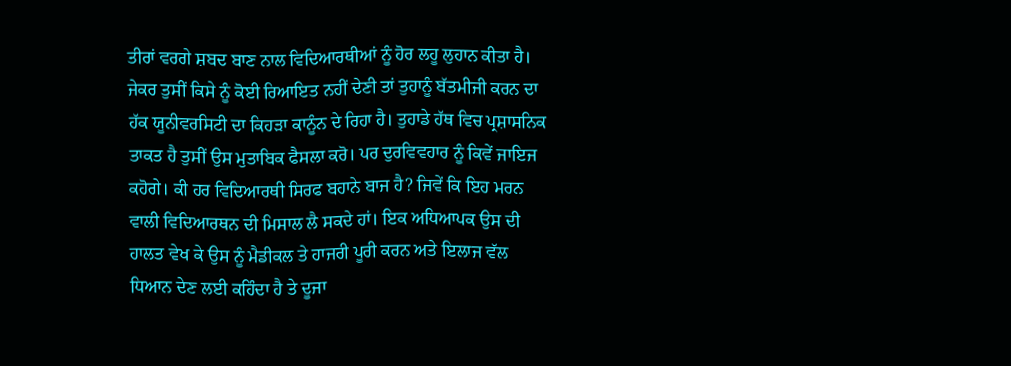ਤੀਰਾਂ ਵਰਗੇ ਸ਼ਬਦ ਬਾਣ ਨਾਲ ਵਿਦਿਆਰਥੀਆਂ ਨੂੰ ਹੋਰ ਲਹੂ ਲੁਹਾਨ ਕੀਤਾ ਹੈ। ਜੇਕਰ ਤੁਸੀਂ ਕਿਸੇ ਨੂੰ ਕੋਈ ਰਿਆਇਤ ਨਹੀਂ ਦੇਣੀ ਤਾਂ ਤੁਹਾਨੂੰ ਬੱਤਮੀਜੀ ਕਰਨ ਦਾ ਹੱਕ ਯੂਨੀਵਰਸਿਟੀ ਦਾ ਕਿਹੜਾ ਕਾਨੂੰਨ ਦੇ ਰਿਹਾ ਹੈ। ਤੁਹਾਡੇ ਹੱਥ ਵਿਚ ਪ੍ਰਸ਼ਾਸਨਿਕ ਤਾਕਤ ਹੈ ਤੁਸੀਂ ਉਸ ਮੁਤਾਬਿਕ ਫੈਸਲਾ ਕਰੋ। ਪਰ ਦੁਰਵਿਵਹਾਰ ਨੂੰ ਕਿਵੇਂ ਜਾਇਜ ਕਹੋਗੇ। ਕੀ ਹਰ ਵਿਦਿਆਰਥੀ ਸਿਰਫ ਬਹਾਨੇ ਬਾਜ ਹੈ? ਜਿਵੇਂ ਕਿ ਇਹ ਮਰਨ ਵਾਲੀ ਵਿਦਿਆਰਥਨ ਦੀ ਮਿਸਾਲ ਲੈ ਸਕਦੇ ਹਾਂ। ਇਕ ਅਧਿਆਪਕ ਉਸ ਦੀ ਹਾਲਤ ਵੇਖ ਕੇ ਉਸ ਨੂੰ ਮੈਡੀਕਲ ਤੇ ਹਾਜਰੀ ਪੂਰੀ ਕਰਨ ਅਤੇ ਇਲਾਜ ਵੱਲ ਧਿਆਨ ਦੇਣ ਲਈ ਕਹਿੰਦਾ ਹੈ ਤੇ ਦੂਜਾ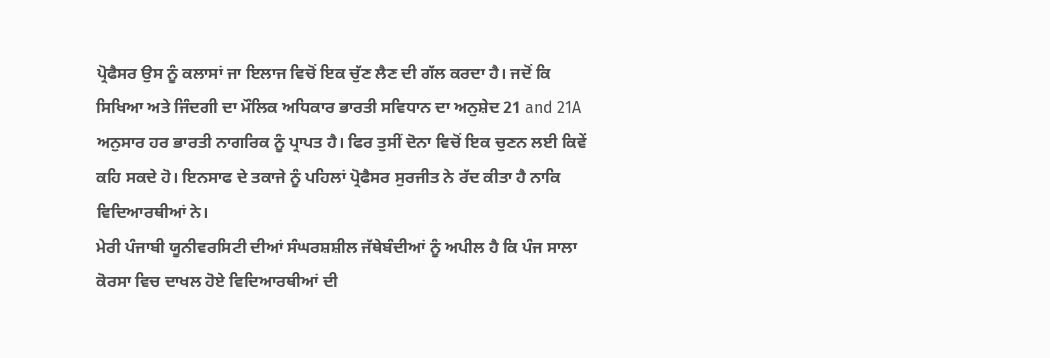ਪ੍ਰੋਫੈਸਰ ਉਸ ਨੂੰ ਕਲਾਸਾਂ ਜਾ ਇਲਾਜ ਵਿਚੋਂ ਇਕ ਚੁੱਣ ਲੈਣ ਦੀ ਗੱਲ ਕਰਦਾ ਹੈ। ਜਦੋਂ ਕਿ ਸਿਖਿਆ ਅਤੇ ਜਿੰਦਗੀ ਦਾ ਮੌਲਿਕ ਅਧਿਕਾਰ ਭਾਰਤੀ ਸਵਿਧਾਨ ਦਾ ਅਨੁਸ਼ੇਦ 21 and 21A ਅਨੁਸਾਰ ਹਰ ਭਾਰਤੀ ਨਾਗਰਿਕ ਨੂੰ ਪ੍ਰਾਪਤ ਹੈ। ਫਿਰ ਤੁਸੀਂ ਦੋਨਾ ਵਿਚੋਂ ਇਕ ਚੁਣਨ ਲਈ ਕਿਵੇਂ ਕਹਿ ਸਕਦੇ ਹੋ। ਇਨਸਾਫ ਦੇ ਤਕਾਜੇ ਨੂੰ ਪਹਿਲਾਂ ਪ੍ਰੋਫੈਸਰ ਸੁਰਜੀਤ ਨੇ ਰੱਦ ਕੀਤਾ ਹੈ ਨਾਕਿ ਵਿਦਿਆਰਥੀਆਂ ਨੇ।
ਮੇਰੀ ਪੰਜਾਬੀ ਯੂਨੀਵਰਸਿਟੀ ਦੀਆਂ ਸੰਘਰਸ਼ਸ਼ੀਲ ਜੱਥੇਬੰਦੀਆਂ ਨੂੰ ਅਪੀਲ ਹੈ ਕਿ ਪੰਜ ਸਾਲਾ ਕੋਰਸਾ ਵਿਚ ਦਾਖਲ ਹੋਏ ਵਿਦਿਆਰਥੀਆਂ ਦੀ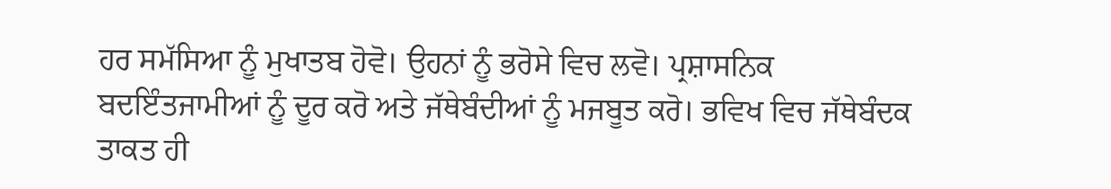ਹਰ ਸਮੱਸਿਆ ਨੂੰ ਮੁਖਾਤਬ ਹੋਵੋ। ਉਹਨਾਂ ਨੂੰ ਭਰੋਸੇ ਵਿਚ ਲਵੋ। ਪ੍ਰਸ਼ਾਸਨਿਕ ਬਦਇੰਤਜਾਮੀਆਂ ਨੂੰ ਦੂਰ ਕਰੋ ਅਤੇ ਜੱਥੇਬੰਦੀਆਂ ਨੂੰ ਮਜਬੂਤ ਕਰੋ। ਭਵਿਖ ਵਿਚ ਜੱਥੇਬੰਦਕ ਤਾਕਤ ਹੀ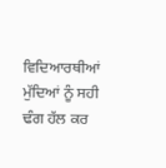ਵਿਦਿਆਰਥੀਆਂ ਮੁੱਦਿਆਂ ਨੂੰ ਸਹੀ ਢੰਗ ਹੱਲ ਕਰ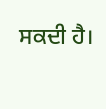ਸਕਦੀ ਹੈ।